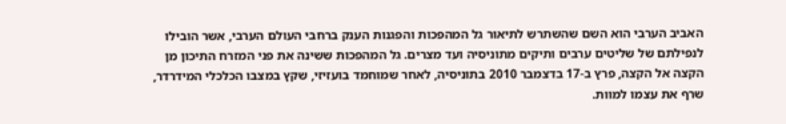האביב הערבי הוא השם שהשתרש לתיאור גל המהפכות והפגנות הענק ברחבי העולם הערבי, אשר הובילו לנפילתם של שליטים ערבים ותיקים מתוניסיה ועד מצרים. גל המהפכות ששינה את פני המזרח התיכון מן הקצה אל הקצה, פרץ ב-17 בדצמבר 2010 בתוניסיה, לאחר שמוחמד בועזיזי, שקץ במצבו הכלכלי המידרדר, שרף את עצמו למוות.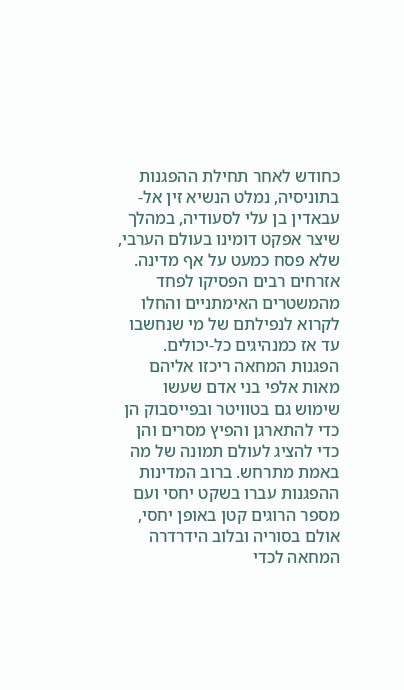כחודש לאחר תחילת ההפגנות בתוניסיה, נמלט הנשיא זין אל-עבאדין בן עלי לסעודיה, במהלך שיצר אפקט דומינו בעולם הערבי, שלא פסח כמעט על אף מדינה. אזרחים רבים הפסיקו לפחד מהמשטרים האימתניים והחלו לקרוא לנפילתם של מי שנחשבו עד אז כמנהיגים כל-יכולים. הפגנות המחאה ריכזו אליהם מאות אלפי בני אדם שעשו שימוש גם בטוויטר ובפייסבוק הן כדי להתארגן והפיץ מסרים והן כדי להציג לעולם תמונה של מה באמת מתרחש. ברוב המדינות ההפגנות עברו בשקט יחסי ועם מספר הרוגים קטן באופן יחסי, אולם בסוריה ובלוב הידרדרה המחאה לכדי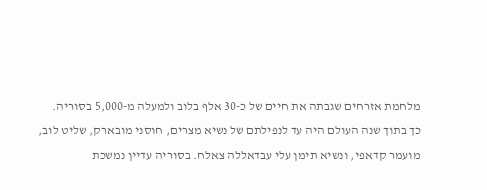מלחמת אזרחים שגבתה את חיים של כ-30 אלף בלוב ולמעלה מ-5,000 בסוריה.
כך בתוך שנה העולם היה עד לנפילתם של נשיא מצרים, חוסני מובארק, שליט לוב, מועמר קדאפי, ונשיא תימן עלי עבדאללה צאלח. בסוריה עדיין נמשכת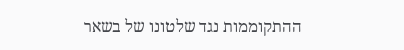ההתקוממות נגד שלטונו של בשאר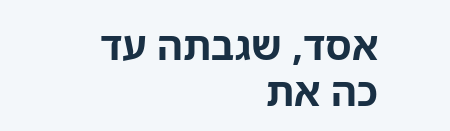אסד, שגבתה עד כה את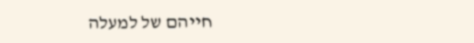חייהם של למעלה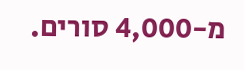מ-4,000 סורים.